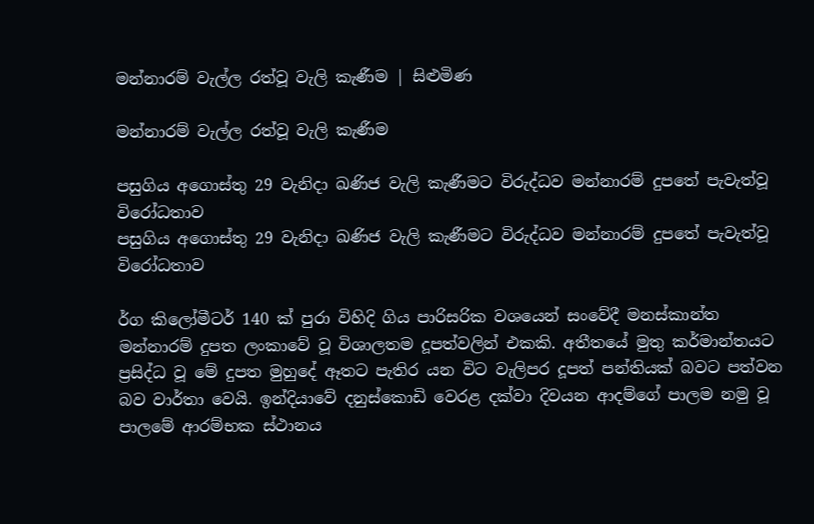මන්නාරම් වැල්ල රත්වූ වැලි කැණීම | සිළුමිණ

මන්නාරම් වැල්ල රත්වූ වැලි කැණීම

පසුගිය අගොස්තු 29 වැනිදා ඛණිජ වැලි කැණීමට විරුද්ධව මන්නාරම් දුපතේ පැවැත්වූ විරෝධතාව
පසුගිය අගොස්තු 29 වැනිදා ඛණිජ වැලි කැණීමට විරුද්ධව මන්නාරම් දුපතේ පැවැත්වූ විරෝධතාව

ර්ග කිලෝමීටර් 140 ක් පුරා විහිදි ගිය පාරිසරික වශයෙන් සංවේදී මනස්කාන්ත මන්නාරම් දුපත ලංකාවේ වූ විශාලතම දූපත්වලින් එකකි. අතීතයේ මුතු කර්මාන්තයට ප්‍රසිද්ධ වූ මේ දුපත මුහුදේ ඈතට පැතිර යන විට වැලිපර දූපත් පන්තියක් බවට පත්වන බව වාර්තා වෙයි. ඉන්දියාවේ දනුස්කොඩි වෙරළ දක්වා දිවයන ආදම්ගේ පාලම නමු වූ පාලමේ ආරම්භක ස්ථානය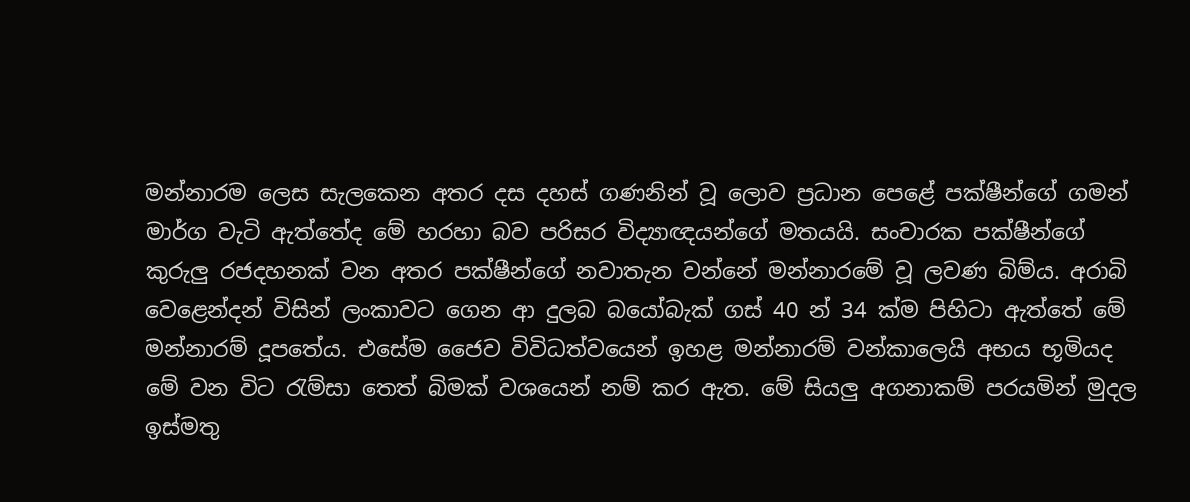මන්නාරම ලෙස සැලකෙන අතර දස දහස් ගණනින් වූ ලොව ප්‍රධාන පෙළේ පක්ෂීන්ගේ ගමන් මාර්ග වැටි ඇත්තේද මේ හරහා බව පරිසර විද්‍යාඥයන්ගේ මතයයි. සංචාරක පක්ෂීන්ගේ කුරුලු රජදහනක් වන අතර පක්ෂීන්ගේ නවාතැන වන්නේ මන්නාරමේ වූ ලවණ බිම්ය. අරාබි වෙළෙන්දන් විසින් ලංකාවට ගෙන ආ දුලබ බයෝබැක් ගස් 40 න් 34 ක්ම පිහිටා ඇත්තේ මේ මන්නාරම් දූපතේය. එසේම ජෛව විවිධත්වයෙන් ඉහළ මන්නාරම් වන්කාලෙයි අභය භූමියද මේ වන විට රැම්සා තෙත් බිමක් වශයෙන් නම් කර ඇත. මේ සියලු අගනාකම් පරයමින් මුදල ඉස්මතු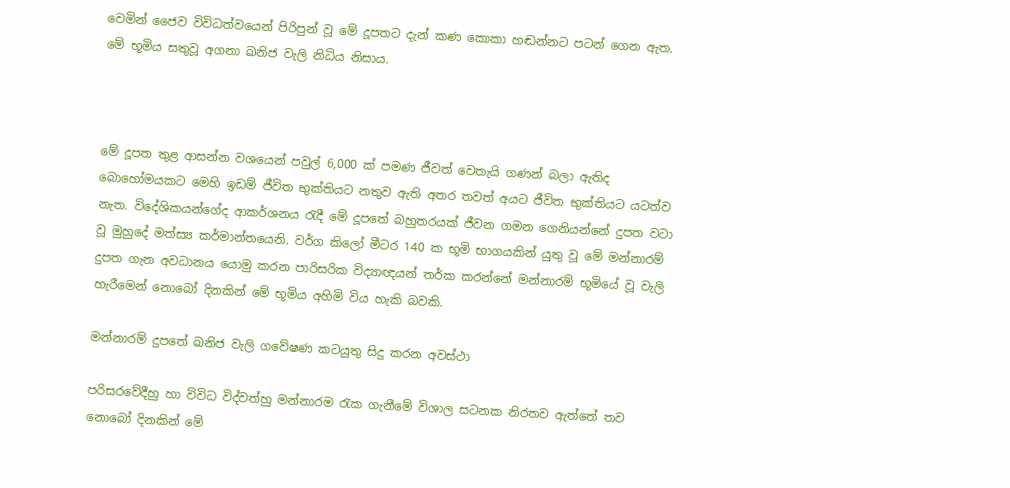වෙමින් ජෛව විවිධත්වයෙන් පිරිපුන් වූ මේ දූපතට දැන් කණ කොකා හඬන්නට පටන් ගෙන ඇත. මේ භූමිය සතුවූ අගනා ඛනිජ වැලි නිධිය නිසාය.



මේ දූපත තුළ ආසන්න වශයෙන් පවුල් 6,000 ක් පමණ ජීවත් වෙතැයි ගණන් බලා ඇතිද බොහෝමයකට මෙහි ඉඩම් ජීවිත භුක්තියට නතුව ඇති අතර තවත් අයට ජීවිත භුක්තියට යටත්ව නැත. විදේශිකයන්ගේද ආකර්ශනය රැදී මේ දූපතේ බහුතරයක් ජීවන ගමන ගෙනියන්නේ දුපත වටා වූ මුහුදේ මත්ස්‍ය කර්මාන්තයෙනි. වර්ග කිලෝ මීටර 140 ක භූමි භාගයකින් යුතු වූ මේ මන්නාරම් දුපත ගැන අවධානය යොමු කරන පාරිසරික විද්‍යාඥයන් තර්ක කරන්නේ මන්නාරම් භූමියේ වූ වැලි හැරීමෙන් නොබෝ දිනකින් මේ භූමිය අහිමි විය හැකි බවකි.

මන්නාරම් දුපතේ ඛනිජ වැලි ගවේෂණ කටයුතු සිදු කරන අවස්ථා

පරිසරවේදීහු හා විවිධ විද්වත්හු මන්නාරම රැක ගැනීමේ විශාල සටනක නිරතව ඇත්තේ තව නොබෝ දිනකින් මේ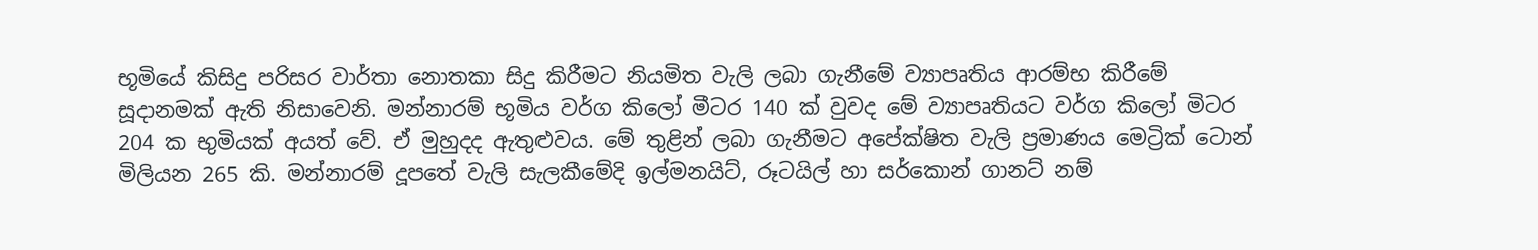භූමියේ කිසිදු පරිසර වාර්තා නොතකා සිදු කිරීමට නියමිත වැලි ලබා ගැනීමේ ව්‍යාපෘතිය ආරම්භ කිරීමේ සූදානමක් ඇති නිසාවෙනි. මන්නාරම් භූමිය වර්ග කිලෝ මීටර 140 ක් වුවද මේ ව්‍යාපෘතියට වර්ග කිලෝ මිටර 204 ක භුමියක් අයත් වේ. ඒ මුහුදද ඇතුළුවය. මේ තුළින් ලබා ගැනීමට අපේක්ෂිත වැලි ප්‍රමාණය මෙට්‍රික් ටොන් මිලියන 265 කි. මන්නාරම් දූපතේ වැලි සැලකීමේදි ඉල්මනයිට්, රූටයිල් හා සර්කොන් ගානට් නම්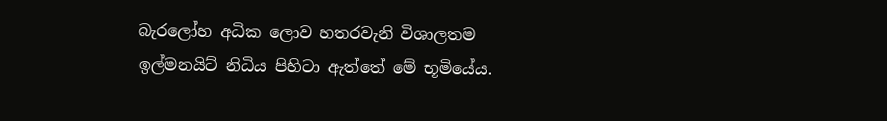බැරලෝහ අධික ලොව හතරවැනි විශාලතම ඉල්මනයිට් නිධිය පිහිටා ඇත්තේ මේ භූමියේය.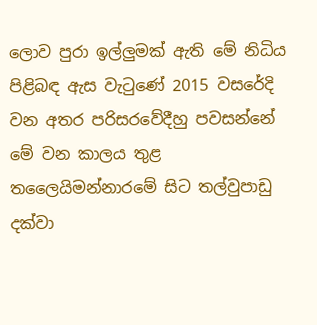ලොව පුරා ඉල්ලුමක් ඇති මේ නිධිය පිළිබඳ ඇස වැටුණේ 2015 වසරේදි වන අතර පරිසරවේදීහු පවසන්නේ මේ වන කාලය තුළ තලෛයිමන්නාරමේ සිට තල්වුපාඩු දක්වා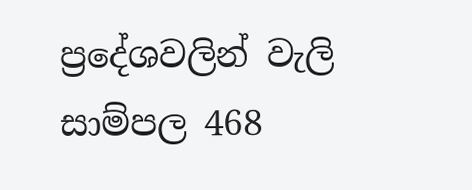ප්‍රදේශවලින් වැලි සාම්පල 468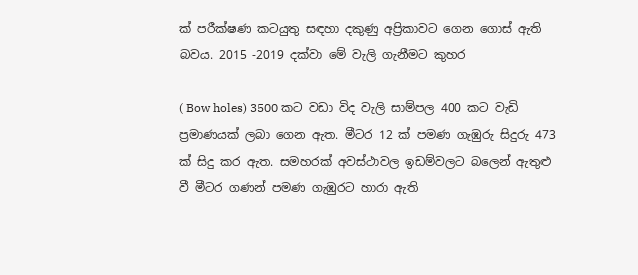ක් පරීක්ෂණ කටයුතු සඳහා දකුණු අප්‍රිකාවට ගෙන ගොස් ඇති බවය. 2015 -2019 දක්වා මේ වැලි ගැනීමට කුහර

( Bow holes) 3500 කට වඩා විද වැලි සාම්පල 400 කට වැඩි ප්‍රමාණයක් ලබා ගෙන ඇත. මීටර 12 ක් පමණ ගැඹුරු සිදුරු 473 ක් සිදු කර ඇත. සමහරක් අවස්ථාවල ඉඩම්වලට බලෙන් ඇතුළු වී මීටර ගණන් පමණ ගැඹුරට හාරා ඇති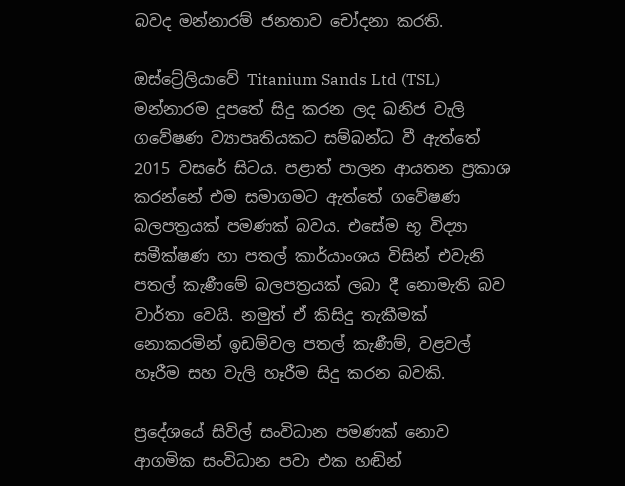බවද මන්නාරම් ජනතාව චෝදනා කරති.

ඔස්ට්‍රේලියාවේ Titanium Sands Ltd (TSL) මන්නාරම දූපතේ සිදු කරන ලද ඛනිජ වැලි ගවේෂණ ව්‍යාපෘතියකට සම්බන්ධ වී ඇත්තේ 2015 වසරේ සිටය. පළාත් පාලන ආයතන ප්‍රකාශ කරන්නේ එම සමාගමට ඇත්තේ ගවේෂණ බලපත්‍රයක් පමණක් බවය. එසේම භූ විද්‍යා සමීක්ෂණ හා පතල් කාර්යාංශය විසින් එවැනි පතල් කැණීමේ බලපත්‍රයක් ලබා දී නොමැති බව වාර්තා වෙයි. නමුත් ඒ කිසිදු තැකීමක් නොකරමින් ඉඩම්වල පතල් කැණීම්, වළවල් හෑරීම සහ වැලි හෑරීම සිදු කරන බවකි.

ප්‍රදේශයේ සිවිල් සංවිධාන පමණක් නොව ආගමික සංවිධාන පවා එක හඬින්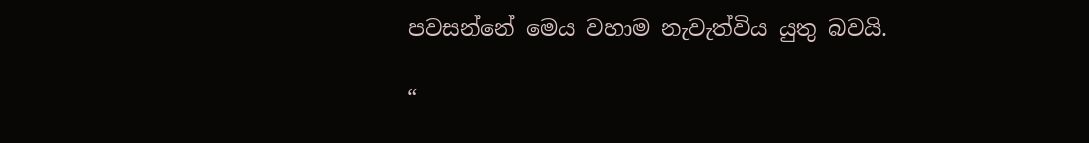පවසන්නේ මෙය වහාම නැවැත්විය යුතු බවයි.

“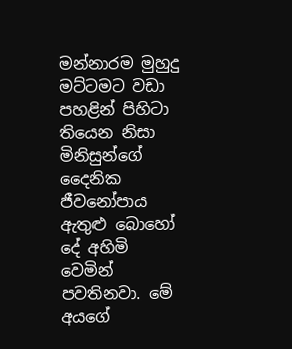මන්නාරම මුහුදු මට්ටමට වඩා පහළින් පිහිටා තියෙන නිසා මිනිසුන්ගේ දෛනික ජීවනෝපාය ඇතුළු බොහෝ දේ අහිමි වෙමින් පවතිනවා. මේ අයගේ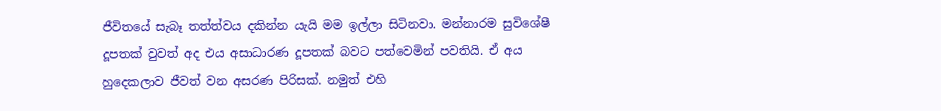ජීවිතයේ සැබෑ තත්ත්වය දකින්න යැයි මම ඉල්ලා සිටිනවා. මන්නාරම සුවිශේෂී දූපතක් වුවත් අද එය අසාධාරණ දූපතක් බවට පත්වෙමින් පවතියි. ඒ අය හුදෙකලාව ජීවත් වන අසරණ පිරිසක්. නමුත් එහි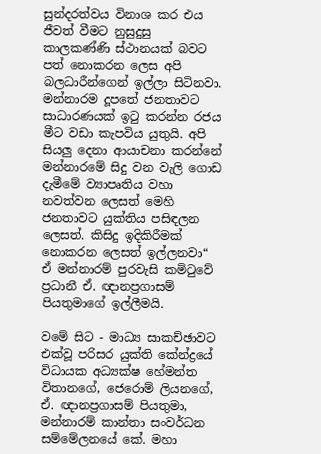සුන්දරත්වය විනාශ කර එය ජීවත් වීමට නුසුදුසු කාලකණ්ණි ස්ථානයක් බවට පත් නොකරන ලෙස අපි බලධාරීන්ගෙන් ඉල්ලා සිටිනවා. මන්නාරම දූපතේ ජනතාවට සාධාරණයක් ඉටු කරන්න රජය මීට වඩා කැපවිය යුතුයි. අපි සියලු දෙනා ආයාචනා කරන්නේ මන්නාරමේ සිදු වන වැලි ගොඩ දැමීමේ ව්‍යාපෘතිය වහා නවත්වන ලෙසත් මෙහි ජනතාවට යුක්තිය පසිඳලන ලෙසත්. කිසිදු ඉදිකිරීමක් නොකරන ලෙසත් ඉල්ලනවා“ ඒ මන්නාරම් පුරවැසි කමිටුවේ ප්‍රධානී ඒ. ඥානප්‍රගාසම් පියතුමාගේ ඉල්ලීමයි.

වමේ සිට - මාධ්‍ය සාකච්ඡාවට එක්වූ පරිසර යුක්ති කේන්ද්‍රයේ විධායක අධ්‍යක්ෂ හේමන්ත විතානගේ, ජෙරොම් ලියනගේ, ඒ. ඥානප්‍රගාසම් පියතුමා, මන්නාරම් කාන්තා සංවර්ධන සම්මේලනයේ කේ. මහා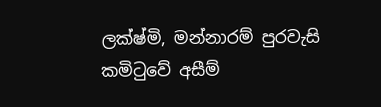ලක්ෂ්මි, මන්නාරම් පුරවැසි කමිටුවේ අසීම්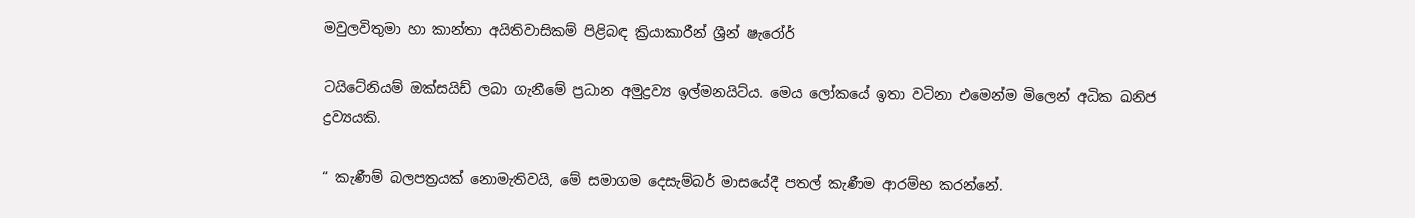මවුලවිතුමා හා කාන්තා අයිතිවාසිකම් පිළිබඳ ක්‍රියාකාරීන් ශ්‍රීන් ෂැරෝර්

ටයිටේනියම් ඔක්සයිඩ් ලබා ගැනීමේ ප්‍රධාන අමුද්‍රව්‍ය ඉල්මනයිට්ය. මෙය ලෝකයේ ඉතා වටිනා එමෙන්ම මිලෙන් අධික ඛනිජ ද්‍රව්‍යයකි.

“ කැණීම් බලපත්‍රයක් නොමැතිවයි, මේ සමාගම දෙසැම්බර් මාසයේදී පතල් කැණීම ආරම්භ කරන්නේ.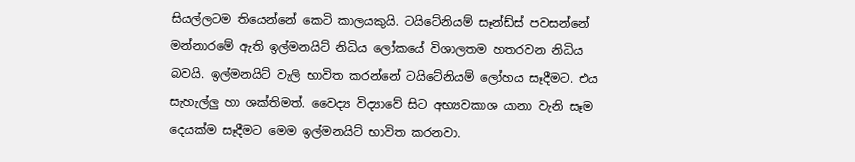සියල්ලටම තියෙන්නේ කෙටි කාලයකුයි. ටයිටේනියම් සෑන්ඩ්ස් පවසන්නේ මන්නාරමේ ඇති ඉල්මනයිට් නිධිය ලෝකයේ විශාලතම හතරවන නිධිය බවයි. ඉල්මනයිට් වැලි භාවිත කරන්නේ ටයිටේනියම් ලෝහය සෑදීමට. එය සැහැල්ලු හා ශක්තිමත්. වෛද්‍ය විද්‍යාවේ සිට අභ්‍යවකාශ යානා වැනි සෑම දෙයක්ම සෑදීමට මෙම ඉල්මනයිට් භාවිත කරනවා.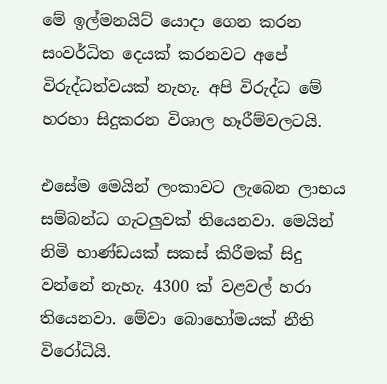මේ ඉල්මනයිට් යොදා ගෙන කරන සංවර්ධිත දෙයක් කරනවට අපේ විරුද්ධත්වයක් නැහැ. අපි විරුද්ධ මේ හරහා සිදුකරන විශාල හෑරීම්වලටයි.

එසේම මෙයින් ලංකාවට ලැබෙන ලාභය සම්බන්ධ ගැටලුවක් තියෙනවා. මෙයින් නිමි භාණ්ඩයක් සකස් කිරීමක් සිදු වන්නේ නැහැ. 4300 ක් වළවල් හරා තියෙනවා. මේවා බොහෝමයක් නීති විරෝධියි.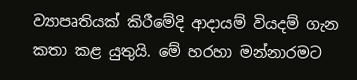ව්‍යාපෘතියක් කිරීමේදි ආදායම් වියදම් ගැන කතා කළ යුතුයි. මේ හරහා මන්නාරමට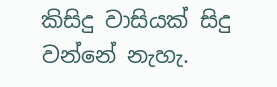කිසිදු වාසියක් සිදු වන්නේ නැහැ.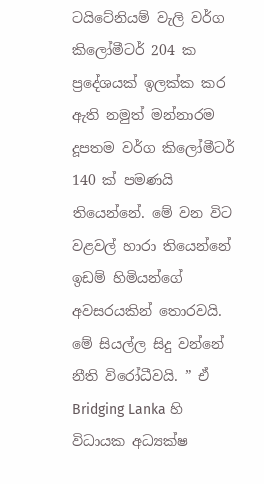ටයිටේනියම් වැලි වර්ග කිලෝමීටර් 204 ක ප්‍රදේශයක් ඉලක්ක කර ඇති නමුත් මන්නාරම දූපතම වර්ග කිලෝමීටර් 140 ක් පමණයි තියෙන්නේ. මේ වන විට වළවල් හාරා තියෙන්නේ ඉඩම් හිමියන්ගේ අවසරයකින් තොරවයි. මේ සියල්ල සිදු වන්නේ නීති විරෝධීවයි. ” ඒ Bridging Lanka හි විධායක අධ්‍යක්ෂ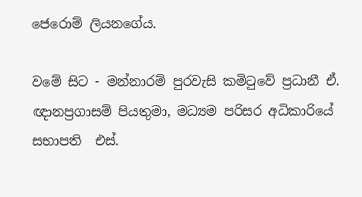ජෙරොම් ලියනගේය.

වමේ සිට - මන්නාරම් පුරවැසි කමිටුවේ ප්‍රධානී ඒ. ඥානප්‍රගාසම් පියතුමා, මධ්‍යම පරිසර අධිකාරියේ සභාපති  එස්.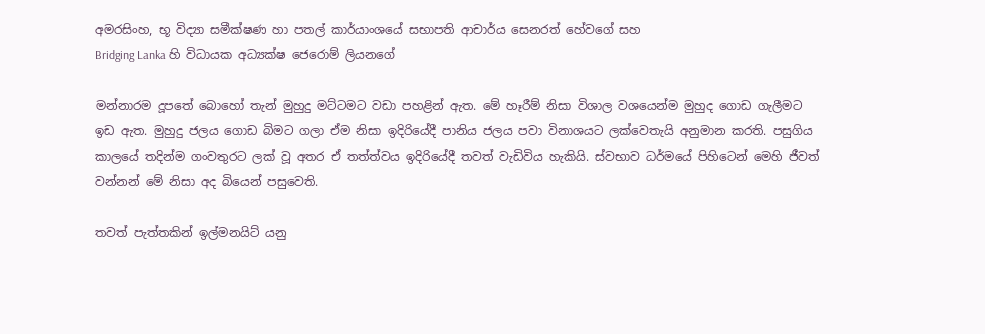අමරසිංහ, භූ විද්‍යා සමීක්ෂණ හා පතල් කාර්යාංශයේ සභාපති ආචාර්ය සෙනරත් හේවගේ සහ
Bridging Lanka හි විධායක අධ්‍යක්ෂ ජෙරොම් ලියනගේ

මන්නාරම දූපතේ බොහෝ තැන් මුහුදු මට්ටමට වඩා පහළින් ඇත. මේ හෑරීම් නිසා විශාල වශයෙන්ම මුහුද ගොඩ ගැලීමට ඉඩ ඇත. මුහුදු ජලය ගොඩ බිමට ගලා ඒම නිසා ඉදිරියේදී පානිය ජලය පවා විනාශයට ලක්වෙතැයි අනුමාන කරති. පසුගිය කාලයේ තදින්ම ගංවතුරට ලක් වූ අතර ඒ තත්ත්වය ඉදිරියේදී තවත් වැඩිවිය හැකියි. ස්වභාව ධර්මයේ පිහිටෙන් මෙහි ජීවත් වන්නන් මේ නිසා අද බියෙන් පසුවෙති.

තවත් පැත්තකින් ඉල්මනයිට් යනු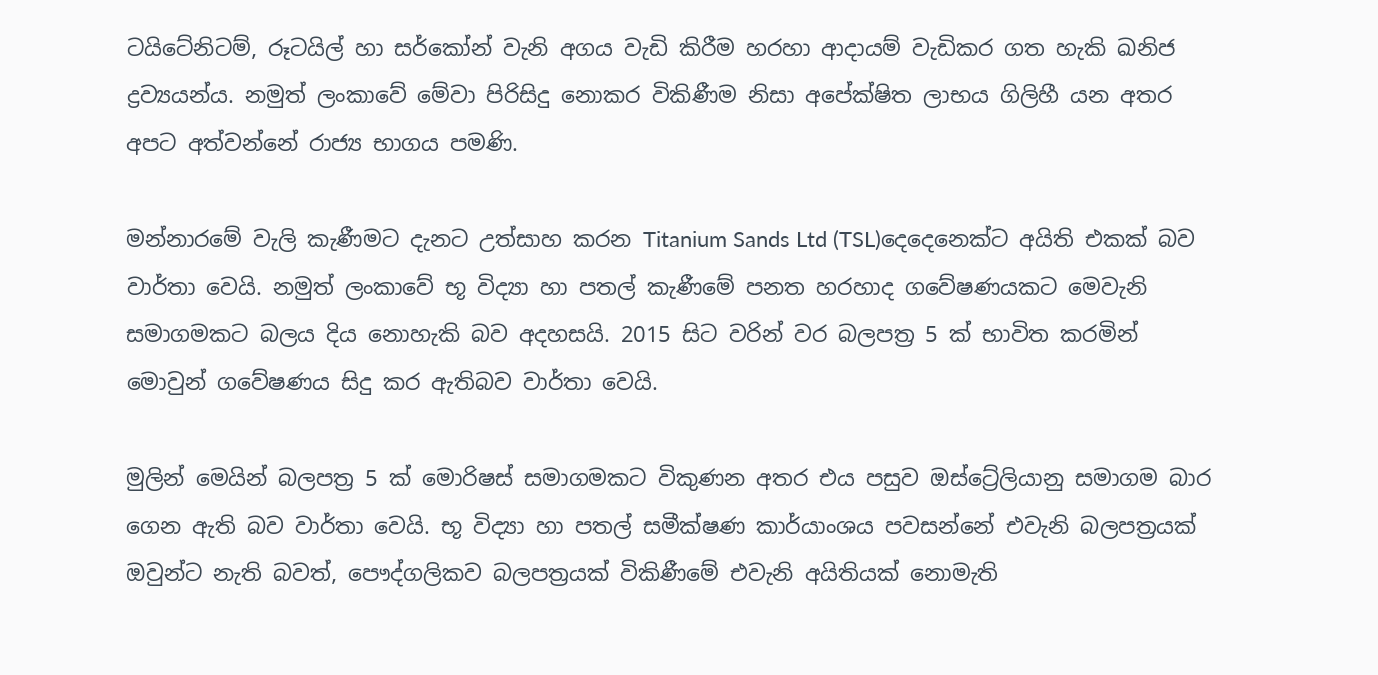ටයිටේනිටම්, රූටයිල් හා සර්කෝන් වැනි අගය වැඩි කිරීම හරහා ආදායම් වැඩිකර ගත හැකි ඛනිජ ද්‍රව්‍යයන්ය. නමුත් ලංකාවේ මේවා පිරිසිදු නොකර විකිණීම නිසා අපේක්ෂිත ලාභය ගිලිහී යන අතර අපට අත්වන්නේ රාජ්‍ය භාගය පමණි.

මන්නාරමේ වැලි කැණීමට දැනට උත්සාහ කරන Titanium Sands Ltd (TSL)දෙදෙනෙක්ට අයිති එකක් බව වාර්තා වෙයි. නමුත් ලංකාවේ භූ විද්‍යා හා පතල් කැණීමේ පනත හරහාද ගවේෂණයකට මෙවැනි සමාගමකට බලය දිය නොහැකි බව අදහසයි. 2015 සිට වරින් වර බලපත්‍ර 5 ක් භාවිත කරමින් මොවුන් ගවේෂණය සිදු කර ඇතිබව වාර්තා වෙයි.

මුලින් මෙයින් බලපත්‍ර 5 ක් මොරිෂස් සමාගමකට විකුණන අතර එය පසුව ඔස්ට්‍රේලියානු සමාගම බාර ගෙන ඇති බව වාර්තා වෙයි. භූ විද්‍යා හා පතල් සමීක්ෂණ කාර්යාංශය පවසන්නේ එවැනි බලපත්‍රයක් ඔවුන්ට නැති බවත්, පෞද්ගලිකව බලපත්‍රයක් විකිණීමේ එවැනි අයිතියක් නොමැති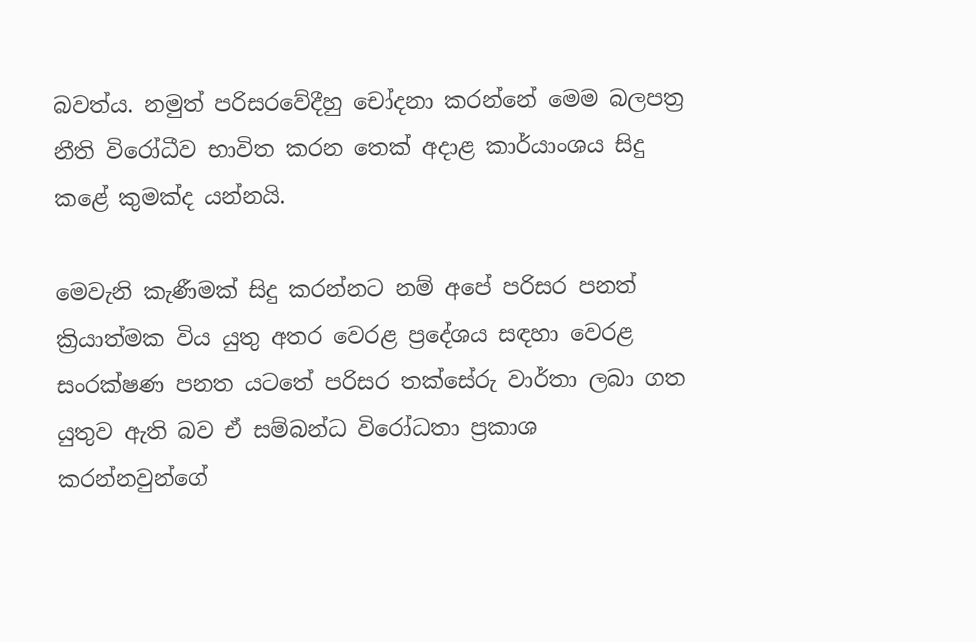බවත්ය. නමුත් පරිසරවේදීහු චෝදනා කරන්නේ මෙම බලපත්‍ර නීති විරෝධීව භාවිත කරන තෙක් අදාළ කාර්යාංශය සිදු කළේ කුමක්ද යන්නයි.

මෙවැනි කැණීමක් සිදු කරන්නට නම් අපේ පරිසර පනත් ක්‍රියාත්මක විය යුතු අතර වෙරළ ප්‍රදේශය සඳහා වෙරළ සංරක්ෂණ පනත යටතේ පරිසර තක්සේරු වාර්තා ලබා ගත යුතුව ඇති බව ඒ සම්බන්ධ විරෝධතා ප්‍රකාශ කරන්නවුන්ගේ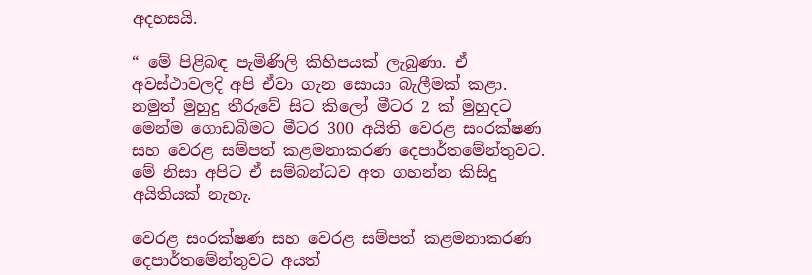අදහසයි.

“ මේ පිළිබඳ පැමිණිලි කිහිපයක් ලැබුණා. ඒ අවස්ථාවලදි අපි ඒවා ගැන සොයා බැලීමක් කළා. නමුත් මුහුදු තීරුවේ සිට කිලෝ මීටර 2 ක් මුහුදට මෙන්ම ගොඩබිමට මීටර 300 අයිති වෙරළ සංරක්ෂණ සහ වෙරළ සම්පත් කළමනාකරණ දෙපාර්තමේන්තුවට. මේ නිසා අපිට ඒ සම්බන්ධව අත ගහන්න කිසිදු අයිතියක් නැහැ.

වෙරළ සංරක්ෂණ සහ වෙරළ සම්පත් කළමනාකරණ දෙපාර්තමේන්තුවට අයත්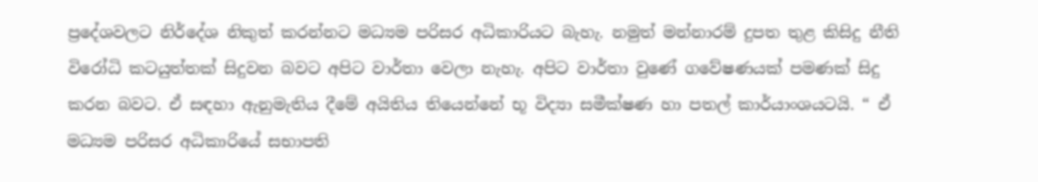ප්‍රදේශවලට නිර්දේශ නිකුත් කරන්නට මධ්‍යම පරිසර අධිකාරියට බැහැ. නමුත් මන්නාරම් දුපත තුළ කිසිදු නීති විරෝධි කටයුත්තක් සිදුවන බවට අපිට වාර්තා වෙලා නැහැ. අපිට වාර්තා වුණේ ගවේෂණයක් පමණක් සිදු කරන බවට. ඒ සඳහා ඇනුමැතිය දීමේ අයිතිය තියෙන්නේ භූ විද්‍යා සමීක්ෂණ හා පතල් කාර්යාංශයටයි. “ ඒ මධ්‍යම පරිසර අධිකාරියේ සභාපති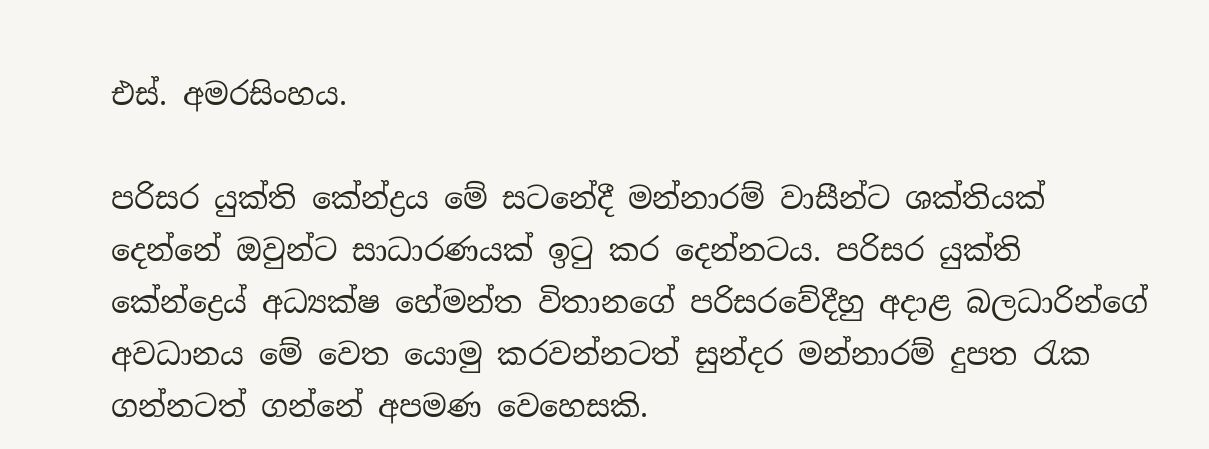එස්. අමරසිංහය.

පරිසර යුක්ති කේන්ද්‍රය මේ සටනේදී මන්නාරම් වාසීන්ට ශක්තියක් දෙන්නේ ඔවුන්ට සාධාරණයක් ඉටු කර දෙන්නටය. පරිසර යුක්ති කේන්ද්‍රෙය් අධ්‍යක්ෂ හේමන්ත විතානගේ පරිසරවේදීහු අදාළ බලධාරින්ගේ අවධානය මේ වෙත යොමු කරවන්නටත් සුන්දර මන්නාරම් දුපත රැක ගන්නටත් ගන්නේ අපමණ වෙහෙසකි.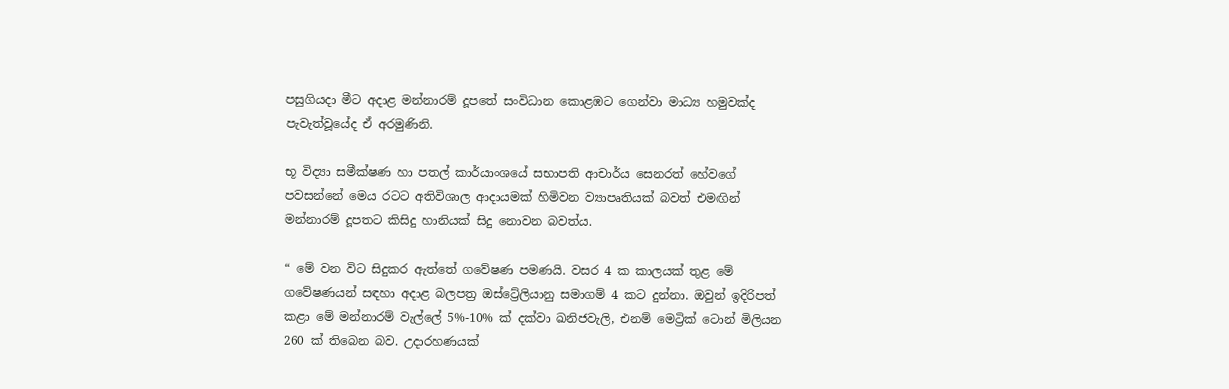පසුගියදා මීට අදාළ මන්නාරම් දූපතේ සංවිධාන කොළඹට ගෙන්වා මාධ්‍ය හමුවක්ද පැවැත්වූයේද ඒ අරමුණිනි.

භූ විද්‍යා සමීක්ෂණ හා පතල් කාර්යාංශයේ සභාපති ආචාර්ය සෙනරත් හේවගේ පවසන්නේ මෙය රටට අතිවිශාල ආදායමක් හිමිවන ව්‍යාපෘතියක් බවත් එමඟින් මන්නාරම් දූපතට කිසිදු හානියක් සිදු නොවන බවත්ය.

“ මේ වන විට සිදුකර ඇත්තේ ගවේෂණ පමණයි. වසර 4 ක කාලයක් තුළ මේ ගවේෂණයන් සඳහා අදාළ බලපත්‍ර ඔස්ට්‍රේලියානු සමාගම් 4 කට දුන්නා. ඔවුන් ඉදිරිපත් කළා මේ මන්නාරම් වැල්ලේ 5%-10% ක් දක්වා ඛනිජවැලි, එනම් මෙට්‍රික් ටොන් මිලියන 260 ක් තිබෙන බව. උදාරහණයක්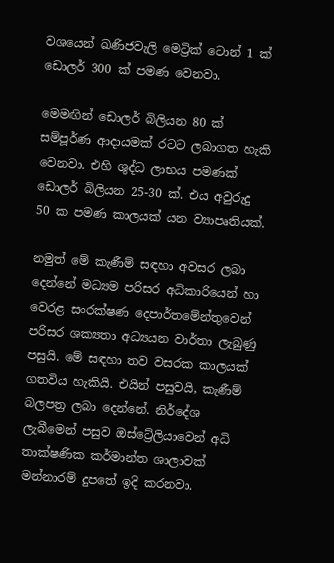වශයෙන් ඛණිජවැලි මෙට්‍රික් ටොන් 1 ක් ඩොලර් 300 ක් පමණ වෙනවා.

මෙමඟින් ඩොලර් බිලියන 80 ක් සම්පූර්ණ ආදායමක් රටට ලබාගත හැකි වෙනවා. එහි ශුද්ධ ලාභය පමණක් ඩොලර් බිලියන 25-30 ක්. එය අවුරුදු 50 ක පමණ කාලයක් යන ව්‍යාපෘතියක්.

නමුත් මේ කැණීම් සඳහා අවසර ලබා දෙන්නේ මධ්‍යම පරිසර අධිකාරියෙන් හා වෙරළ සංරක්ෂණ දෙපාර්තමේන්තුවෙන් පරිසර ශක්‍යතා අධ්‍යයන වාර්තා ලැබුණු පසුයි. මේ සඳහා තව වසරක කාලයක් ගතවිය හැකියි. එයින් පසුවයි, කැණීම් බලපත්‍ර ලබා දෙන්නේ. නිර්දේශ ලැබීමෙන් පසුව ඔස්ට්‍රේලියාවෙන් අධි තාක්ෂණික කර්මාන්ත ශාලාවක් මන්නාරම් දුපතේ ඉදි කරනවා.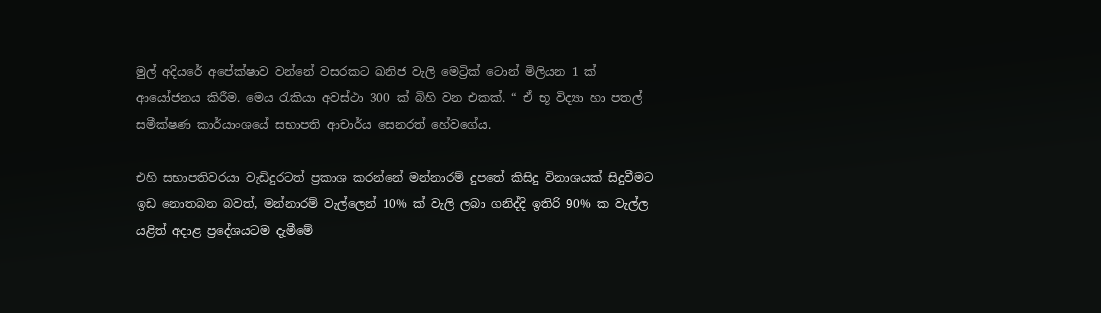මුල් අදියරේ අපේක්ෂාව වන්නේ වසරකට ඛනිජ වැලි මෙට්‍රික් ටොන් මිලියන 1 ක් ආයෝජනය කිරීම. මෙය රැකියා අවස්ථා 300 ක් බිහි වන එකක්. “ ඒ භූ විද්‍යා හා පතල් සමීක්ෂණ කාර්යාංශයේ සභාපති ආචාර්ය සෙනරත් හේවගේය.

එහි සභාපතිවරයා වැඩිදුරටත් ප්‍රකාශ කරන්නේ මන්නාරම් දුපතේ කිසිදු විනාශයක් සිදුවීමට ඉඩ නොතබන බවත්, මන්නාරම් වැල්ලෙන් 10% ක් වැලි ලබා ගනිද්දි ඉතිරි 90% ක වැල්ල යළිත් අදාළ ප්‍රදේශයටම දැමීමේ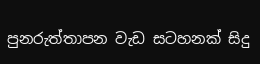පුනරුත්තාපන වැඩ සටහනක් සිදු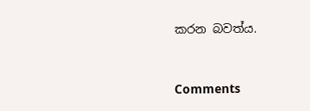කරන බවත්ය.



Comments